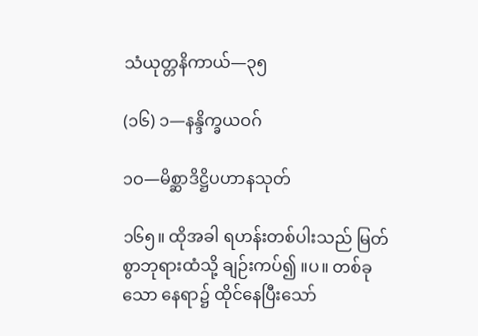သံယုတ္တနိကာယ်—၃၅

(၁၆) ၁—နန္ဒိက္ခယဝဂ်

၁ဝ—မိစ္ဆာဒိဋ္ဌိပဟာနသုတ်

၁၆၅။ ထိုအခါ ရဟန်းတစ်ပါးသည် မြတ်စွာဘုရားထံသို့ ချဉ်းကပ်၍ ။ပ။ တစ်ခုသော နေရာ၌ ထိုင်နေပြီးသော်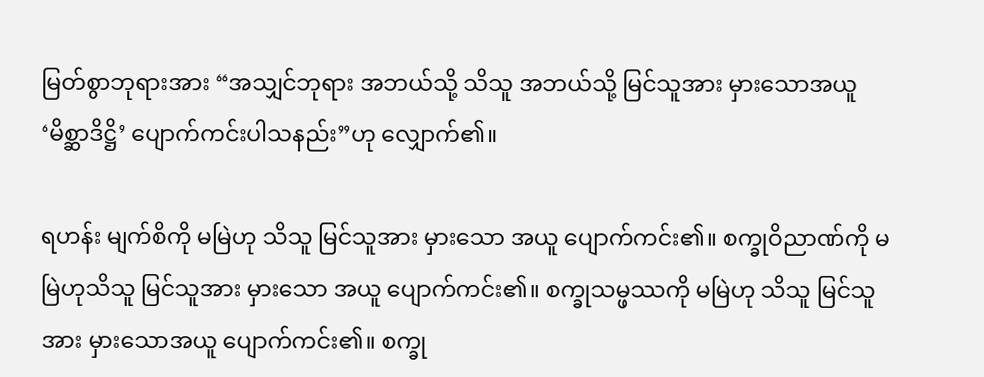မြတ်စွာဘုရားအား “အသျှင်ဘုရား အဘယ်သို့ သိသူ အဘယ်သို့ မြင်သူအား မှားသောအယူ ‘မိစ္ဆာဒိဋ္ဌိ’ ပျောက်ကင်းပါသနည်း”ဟု လျှောက်၏။

ရဟန်း မျက်စိကို မမြဲဟု သိသူ မြင်သူအား မှားသော အယူ ပျောက်ကင်း၏။ စက္ခုဝိညာဏ်ကို မမြဲဟုသိသူ မြင်သူအား မှားသော အယူ ပျောက်ကင်း၏။ စက္ခုသမ္ဖဿကို မမြဲဟု သိသူ မြင်သူအား မှားသောအယူ ပျောက်ကင်း၏။ စက္ခု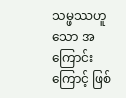သမ္ဖဿဟူသော အကြောင်းကြောင့် ဖြစ်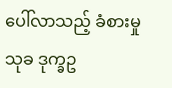ပေါ်လာသည့် ခံစားမှု သုခ ဒုက္ခဥ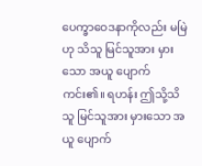ပေက္ခာဝေဒနာကိုလည်း မမြဲဟု သိသူ မြင်သူအား မှားသော အယူ ပျောက်ကင်း၏။ ရဟန်း ဤသို့သိသူ မြင်သူအား မှားသော အယူ ပျောက်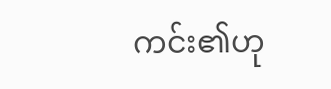ကင်း၏ဟု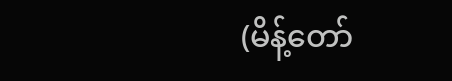(မိန့်တော်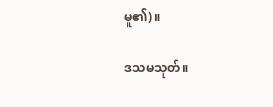မူ၏)။

ဒသမသုတ်။